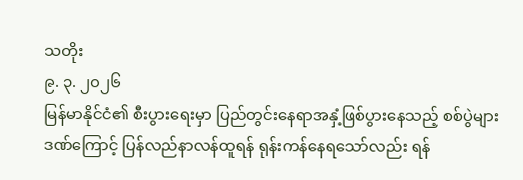သတိုး
၉. ၃. ၂၀၂၆
မြန်မာနိုင်ငံ၏ စီးပွားရေးမှာ ပြည်တွင်းနေရာအနှံ့ဖြစ်ပွားနေသည့် စစ်ပွဲများဒဏ်ကြောင့် ပြန်လည်နာလန်ထူရန် ရုန်းကန်နေရသော်လည်း ရန်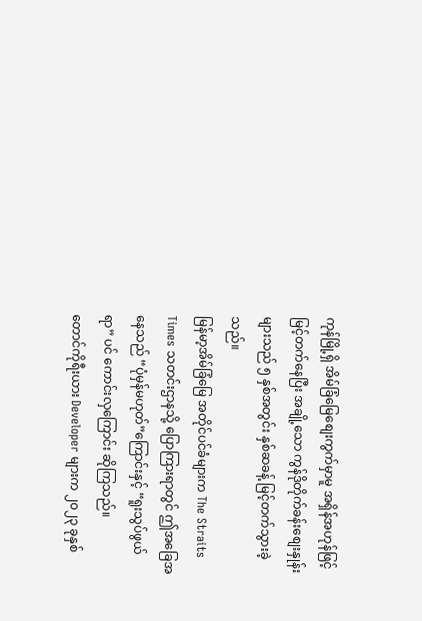ကုန်မြို့ရှိ အိမ်ခြံမြေစျေးကွက်မှာမူ အရှိန်အဟုန်ဖြင့် မြင့်တက်နေပြီး အချို့သော ကွန်ဒိုတိုက်ခန်းစျေးနှုန်းများသည် ၅ နှစ်အတွင်း နှစ်ဆခန့် မြင့်တက်သွားခဲ့သည်။
မြန်မာ့အိမ်ခြံမြေ အတိုင်ပင်ခံများက The Straits Times သတင်းဌာနသို့ ပြောကြားရာတွင် ဤအခြေအနေသည် “ပုံမှန်မဟုတ်”ကြောင်းနှင့် “ရူးသွပ်ဖွယ်ရာ” ပင် ကောင်းလှကြောင်း ဆိုကြသည်။
တောင်ကိုရီးယား Developer များက ၂၀၂၃ ခုနှစ်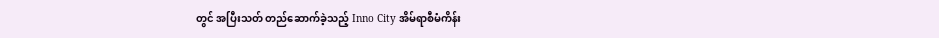တွင် အပြီးသတ် တည်ဆောက်ခဲ့သည့် Inno City အိမ်ရာစီမံကိန်း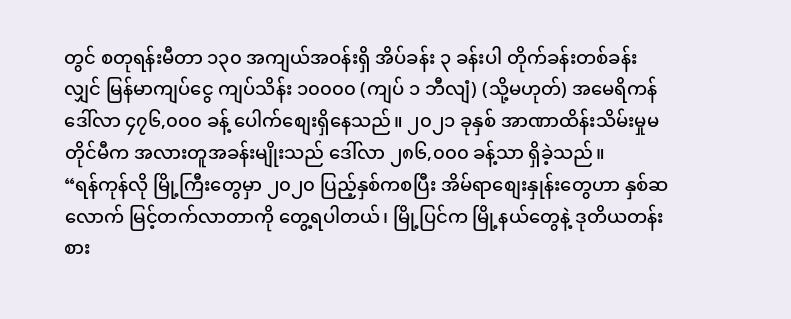တွင် စတုရန်းမီတာ ၁၃၀ အကျယ်အဝန်းရှိ အိပ်ခန်း ၃ ခန်းပါ တိုက်ခန်းတစ်ခန်းလျှင် မြန်မာကျပ်ငွေ ကျပ်သိန်း ၁၀၀၀၀ (ကျပ် ၁ ဘီလျံ) (သို့မဟုတ်) အမေရိကန်ဒေါ်လာ ၄၇၆,၀၀၀ ခန့် ပေါက်စျေးရှိနေသည်။ ၂၀၂၁ ခုနှစ် အာဏာထိန်းသိမ်းမှုမတိုင်မီက အလားတူအခန်းမျိုးသည် ဒေါ်လာ ၂၈၆,၀၀၀ ခန့်သာ ရှိခဲ့သည်။
“ရန်ကုန်လို မြို့ကြီးတွေမှာ ၂၀၂၀ ပြည့်နှစ်ကစပြီး အိမ်ရာစျေးနှုန်းတွေဟာ နှစ်ဆလောက် မြင့်တက်လာတာကို တွေ့ရပါတယ်၊ မြို့ပြင်က မြို့နယ်တွေနဲ့ ဒုတိယတန်းစား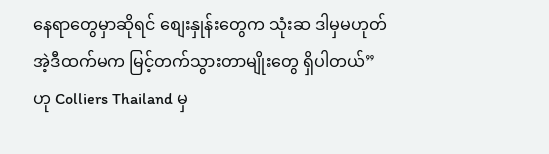နေရာတွေမှာဆိုရင် စျေးနှုန်းတွေက သုံးဆ ဒါမှမဟုတ် အဲ့ဒီထက်မက မြင့်တက်သွားတာမျိုးတွေ ရှိပါတယ်” ဟု Colliers Thailand မှ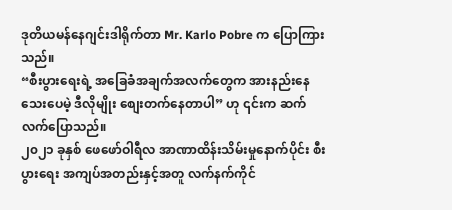ဒုတိယမန်နေဂျင်းဒါရိုက်တာ Mr. Karlo Pobre က ပြောကြားသည်။
“စီးပွားရေးရဲ့ အခြေခံအချက်အလက်တွေက အားနည်းနေသေးပေမဲ့ ဒီလိုမျိုး စျေးတက်နေတာပါ” ဟု ၎င်းက ဆက်လက်ပြောသည်။
၂၀၂၁ ခုနှစ် ဖေဖော်ဝါရီလ အာဏာထိန်းသိမ်းမှုနောက်ပိုင်း စီးပွားရေး အကျပ်အတည်းနှင့်အတူ လက်နက်ကိုင်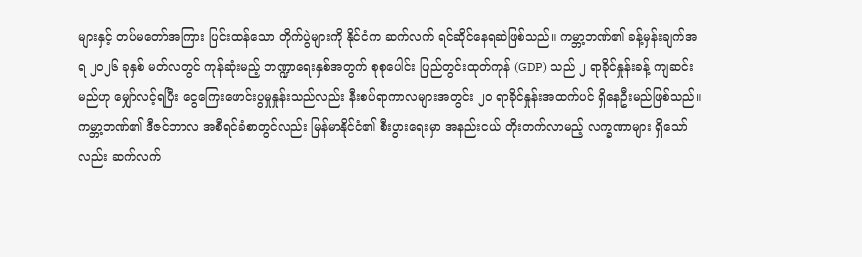များနှင့် တပ်မတော်အကြား ပြင်းထန်သော တိုက်ပွဲများကို နိုင်ငံက ဆက်လက် ရင်ဆိုင်နေရဆဲဖြစ်သည်။ ကမ္ဘာ့ဘဏ်၏ ခန့်မှန်းချက်အရ ၂၀၂၆ ခုနှစ် မတ်လတွင် ကုန်ဆုံးမည့် ဘဏ္ဍာရေးနှစ်အတွက် စုစုပေါင်း ပြည်တွင်းထုတ်ကုန် (GDP) သည် ၂ ရာခိုင်နှုန်းခန့် ကျဆင်းမည်ဟု မျှော်လင့်ရပြီး ငွေကြေးဖောင်းပွမှုနှုန်းသည်လည်း နီးစပ်ရာကာလများအတွင်း ၂၀ ရာခိုင်နှုန်းအထက်ပင် ရှိနေဦးမည်ဖြစ်သည်။
ကမ္ဘာ့ဘဏ်၏ ဒီဇင်ဘာလ အစီရင်ခံစာတွင်လည်း မြန်မာနိုင်ငံ၏ စီးပွားရေးမှာ အနည်းငယ် တိုးတက်လာမည့် လက္ခဏာများ ရှိသော်လည်း ဆက်လက်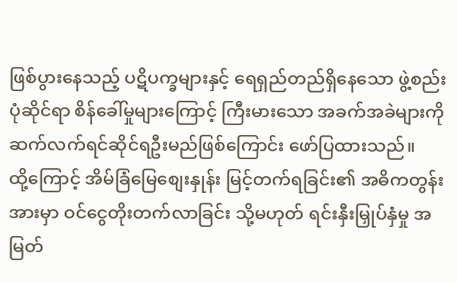ဖြစ်ပွားနေသည့် ပဋိပက္ခများနှင့် ရေရှည်တည်ရှိနေသော ဖွဲ့စည်းပုံဆိုင်ရာ စိန်ခေါ်မှုများကြောင့် ကြီးမားသော အခက်အခဲများကို ဆက်လက်ရင်ဆိုင်ရဦးမည်ဖြစ်ကြောင်း ဖော်ပြထားသည်။
ထို့ကြောင့် အိမ်ခြံမြေစျေးနှုန်း မြင့်တက်ရခြင်း၏ အဓိကတွန်းအားမှာ ဝင်ငွေတိုးတက်လာခြင်း သို့မဟုတ် ရင်းနှီးမြှုပ်နှံမှု အမြတ်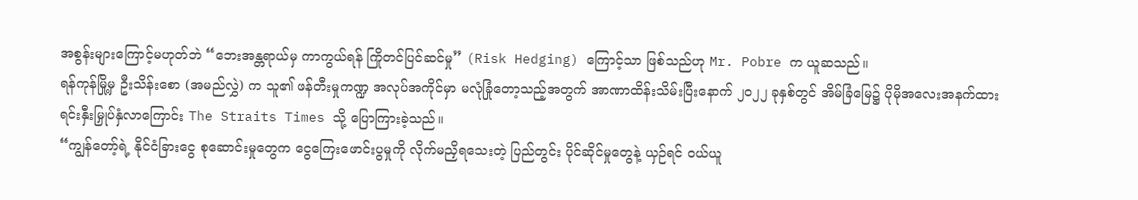အစွန်းများကြောင့်မဟုတ်ဘဲ “ဘေးအန္တရာယ်မှ ကာကွယ်ရန် ကြိုတင်ပြင်ဆင်မှု” (Risk Hedging) ကြောင့်သာ ဖြစ်သည်ဟု Mr. Pobre က ယူဆသည်။
ရန်ကုန်မြို့မှ ဦးသိန်းစော (အမည်လွှဲ) က သူ၏ ဖန်တီးမှုကဏ္ဍ အလုပ်အကိုင်မှာ မလုံခြုံတော့သည့်အတွက် အာဏာထိန်းသိမ်းပြီးနောက် ၂၀၂၂ ခုနှစ်တွင် အိမ်ခြံမြေ၌ ပိုမိုအလေးအနက်ထား ရင်းနှီးမြှုပ်နှံလာကြောင်း The Straits Times သို့ ပြောကြားခဲ့သည်။
“ကျွန်တော့်ရဲ့ နိုင်ငံခြားငွေ စုဆောင်းမှုတွေက ငွေကြေးဖောင်းပွမှုကို လိုက်မညှိရသေးတဲ့ ပြည်တွင်း ပိုင်ဆိုင်မှုတွေနဲ့ ယှဉ်ရင် ဝယ်ယူ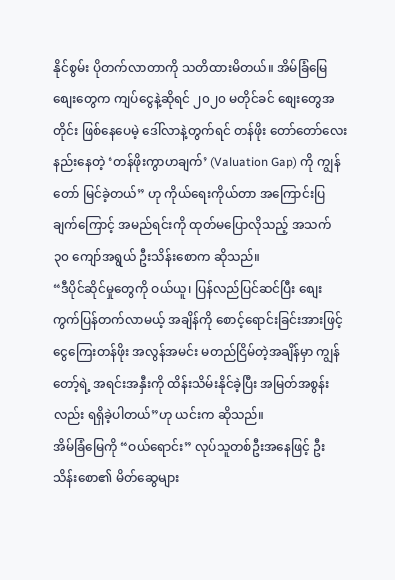နိုင်စွမ်း ပိုတက်လာတာကို သတိထားမိတယ်။ အိမ်ခြံမြေစျေးတွေက ကျပ်ငွေနဲ့ဆိုရင် ၂၀၂၀ မတိုင်ခင် စျေးတွေအတိုင်း ဖြစ်နေပေမဲ့ ဒေါ်လာနဲ့တွက်ရင် တန်ဖိုး တော်တော်လေး နည်းနေတဲ့ ‘တန်ဖိုးကွာဟချက်’ (Valuation Gap) ကို ကျွန်တော် မြင်ခဲ့တယ်” ဟု ကိုယ်ရေးကိုယ်တာ အကြောင်းပြချက်ကြောင့် အမည်ရင်းကို ထုတ်မပြောလိုသည့် အသက် ၃၀ ကျော်အရွယ် ဦးသိန်းစောက ဆိုသည်။
“ဒီပိုင်ဆိုင်မှုတွေကို ဝယ်ယူ၊ ပြန်လည်ပြင်ဆင်ပြီး စျေးကွက်ပြန်တက်လာမယ့် အချိန်ကို စောင့်ရောင်းခြင်းအားဖြင့် ငွေကြေးတန်ဖိုး အလွန်အမင်း မတည်ငြိမ်တဲ့အချိန်မှာ ကျွန်တော့်ရဲ့ အရင်းအနှီးကို ထိန်းသိမ်းနိုင်ခဲ့ပြီး အမြတ်အစွန်းလည်း ရရှိခဲ့ပါတယ်”ဟု ယင်းက ဆိုသည်။
အိမ်ခြံမြေကို “ဝယ်ရောင်း” လုပ်သူတစ်ဦးအနေဖြင့် ဦးသိန်းစော၏ မိတ်ဆွေများ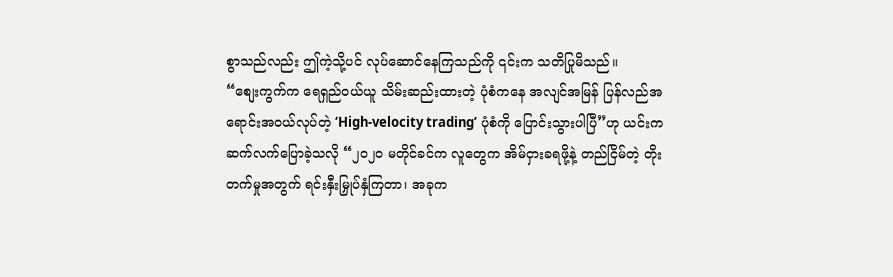စွာသည်လည်း ဤကဲ့သို့ပင် လုပ်ဆောင်နေကြသည်ကို ၎င်းက သတိပြုမိသည်။
“စျေးကွက်က ရေရှည်ဝယ်ယူ သိမ်းဆည်းထားတဲ့ ပုံစံကနေ အလျင်အမြန် ပြန်လည်အရောင်းအဝယ်လုပ်တဲ့ ‘High-velocity trading’ ပုံစံကို ပြောင်းသွားပါပြီ”ဟု ယင်းက ဆက်လက်ပြောခဲ့သလို “၂၀၂၀ မတိုင်ခင်က လူတွေက အိမ်ငှားခရဖို့နဲ့ တည်ငြိမ်တဲ့ တိုးတက်မှုအတွက် ရင်းနှီးမြှုပ်နှံကြတာ၊ အခုက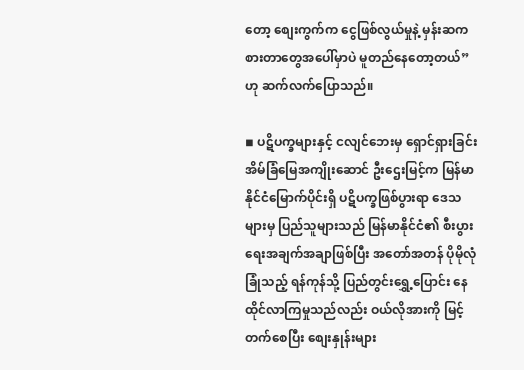တော့ စျေးကွက်က ငွေဖြစ်လွယ်မှုနဲ့ မှန်းဆကစားတာတွေအပေါ်မှာပဲ မူတည်နေတော့တယ်” ဟု ဆက်လက်ပြောသည်။

◾ ပဋိပက္ခများနှင့် ငလျင်ဘေးမှ ရှောင်ရှားခြင်း
အိမ်ခြံမြေအကျိုးဆောင် ဦးဌေးမြင့်က မြန်မာနိုင်ငံမြောက်ပိုင်းရှိ ပဋိပက္ခဖြစ်ပွားရာ ဒေသများမှ ပြည်သူများသည် မြန်မာနိုင်ငံ၏ စီးပွားရေးအချက်အချာဖြစ်ပြီး အတော်အတန် ပိုမိုလုံခြုံသည့် ရန်ကုန်သို့ ပြည်တွင်းရွှေ့ပြောင်း နေထိုင်လာကြမှုသည်လည်း ဝယ်လိုအားကို မြင့်တက်စေပြီး စျေးနှုန်းများ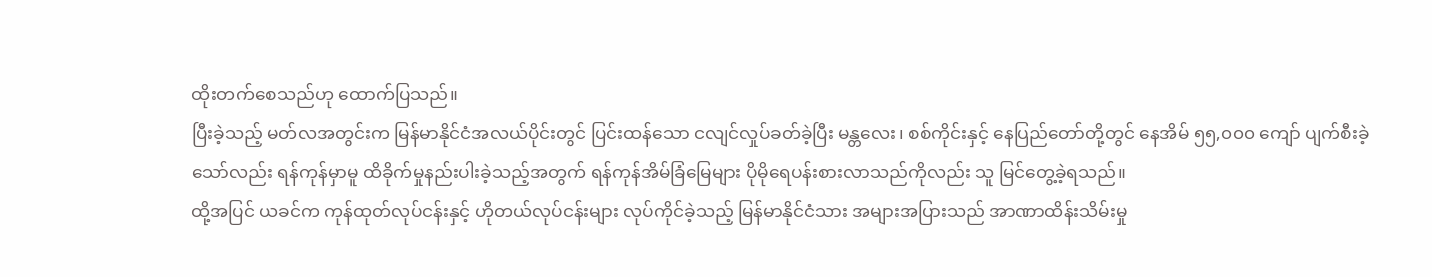ထိုးတက်စေသည်ဟု ထောက်ပြသည်။
ပြီးခဲ့သည့် မတ်လအတွင်းက မြန်မာနိုင်ငံအလယ်ပိုင်းတွင် ပြင်းထန်သော ငလျင်လှုပ်ခတ်ခဲ့ပြီး မန္တလေး၊ စစ်ကိုင်းနှင့် နေပြည်တော်တို့တွင် နေအိမ် ၅၅,၀၀၀ ကျော် ပျက်စီးခဲ့သော်လည်း ရန်ကုန်မှာမူ ထိခိုက်မှုနည်းပါးခဲ့သည့်အတွက် ရန်ကုန်အိမ်ခြံမြေများ ပိုမိုရေပန်းစားလာသည်ကိုလည်း သူ မြင်တွေ့ခဲ့ရသည်။
ထို့အပြင် ယခင်က ကုန်ထုတ်လုပ်ငန်းနှင့် ဟိုတယ်လုပ်ငန်းများ လုပ်ကိုင်ခဲ့သည့် မြန်မာနိုင်ငံသား အများအပြားသည် အာဏာထိန်းသိမ်းမှု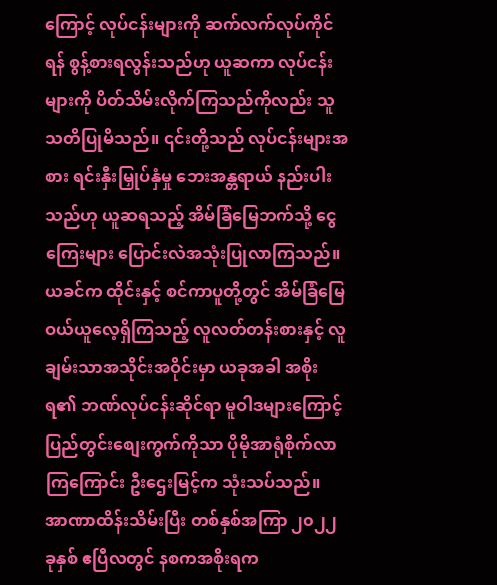ကြောင့် လုပ်ငန်းများကို ဆက်လက်လုပ်ကိုင်ရန် စွန့်စားရလွန်းသည်ဟု ယူဆကာ လုပ်ငန်းများကို ပိတ်သိမ်းလိုက်ကြသည်ကိုလည်း သူ သတိပြုမိသည်။ ၎င်းတို့သည် လုပ်ငန်းများအစား ရင်းနှီးမြှုပ်နှံမှု ဘေးအန္တရာယ် နည်းပါးသည်ဟု ယူဆရသည့် အိမ်ခြံမြေဘက်သို့ ငွေကြေးများ ပြောင်းလဲအသုံးပြုလာကြသည်။
ယခင်က ထိုင်းနှင့် စင်ကာပူတို့တွင် အိမ်ခြံမြေ ဝယ်ယူလေ့ရှိကြသည့် လူလတ်တန်းစားနှင့် လူချမ်းသာအသိုင်းအဝိုင်းမှာ ယခုအခါ အစိုးရ၏ ဘဏ်လုပ်ငန်းဆိုင်ရာ မူဝါဒများကြောင့် ပြည်တွင်းစျေးကွက်ကိုသာ ပိုမိုအာရုံစိုက်လာကြကြောင်း ဦးဌေးမြင့်က သုံးသပ်သည်။
အာဏာထိန်းသိမ်းပြီး တစ်နှစ်အကြာ ၂၀၂၂ ခုနှစ် ဧပြီလတွင် နစကအစိုးရက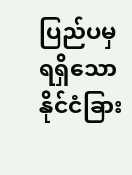ပြည်ပမှရရှိသော နိုင်ငံခြား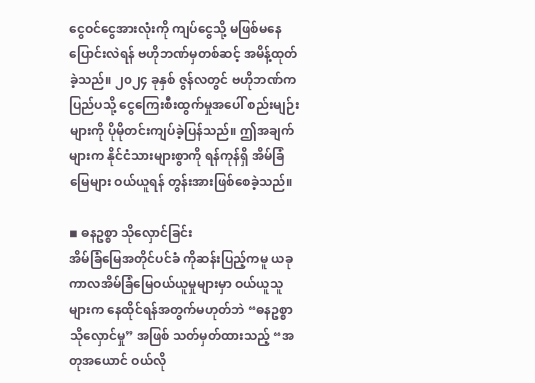ငွေဝင်ငွေအားလုံးကို ကျပ်ငွေသို့ မဖြစ်မနေ ပြောင်းလဲရန် ဗဟိုဘဏ်မှတစ်ဆင့် အမိန့်ထုတ်ခဲ့သည်။ ၂၀၂၄ ခုနှစ် ဇွန်လတွင် ဗဟိုဘဏ်က ပြည်ပသို့ ငွေကြေးစီးထွက်မှုအပေါ် စည်းမျဉ်းများကို ပိုမိုတင်းကျပ်ခဲ့ပြန်သည်။ ဤအချက်များက နိုင်ငံသားများစွာကို ရန်ကုန်ရှိ အိမ်ခြံမြေများ ဝယ်ယူရန် တွန်းအားဖြစ်စေခဲ့သည်။

◾ ဓနဥစ္စာ သိုလှောင်ခြင်း
အိမ်ခြံမြေအတိုင်ပင်ခံ ကိုဆန်းပြည့်ကမူ ယခုကာလအိမ်ခြံမြေဝယ်ယူမှုများမှာ ဝယ်ယူသူများက နေထိုင်ရန်အတွက်မဟုတ်ဘဲ “ဓနဥစ္စာ သိုလှောင်မှု” အဖြစ် သတ်မှတ်ထားသည့် “အတုအယောင် ဝယ်လို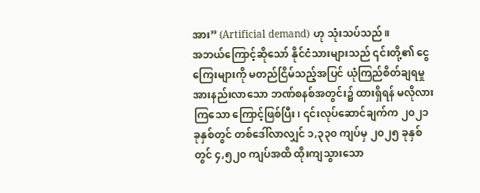အား” (Artificial demand) ဟု သုံးသပ်သည်။
အဘယ်ကြောင့်ဆိုသော် နိုင်ငံသားများသည် ၎င်းတို့၏ ငွေကြေးများကို မတည်ငြိမ်သည့်အပြင် ယုံကြည်စိတ်ချရမှုအားနည်းလာသော ဘဏ်စနစ်အတွင်း၌ ထားရှိရန် မလိုလားကြသော ကြောင့်ဖြစ်ပြီး၊ ၎င်းလုပ်ဆောင်ချက်က ၂၀၂၁ ခုနှစ်တွင် တစ်ဒေါ်လာလျှင် ၁,၃၃၀ ကျပ်မှ ၂၀၂၅ ခုနှစ်တွင် ၄,၅၂၀ ကျပ်အထိ ထိုးကျသွားသော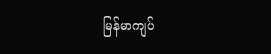မြန်မာကျပ်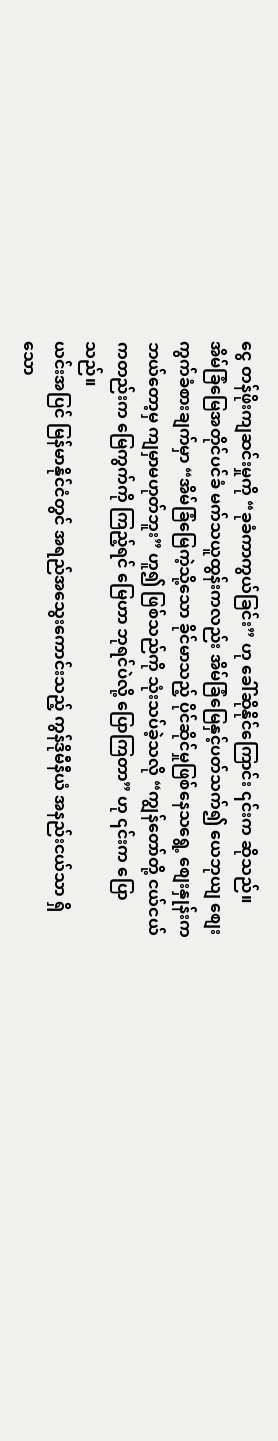ငွေ တန်ဖိုးကျဆင်းမှုကို “ခုခံကာကွယ်ခြင်း” ဟု ခေါ်ဆိုနိုင်ကြောင်း ၎င်းက ဆိုသည်။
အိမ်ခြံမြေအတိုင်ပင်ခံ မက်သယူထွန်းကလည်း အိမ်ခြံမြေနှင့်ပတ်သက်၍ ယေဘုယျ စျေးကွက်ခံစားချက်မှာ “အိမ်ခြံမြေကဲ့သို့သော ခိုင်မာသည့် ပိုင်ဆိုင်မှုဖြစ်နေသရွေ့ စျေးနှုန်းက ဘယ်တော့မှ ကျမှာမဟုတ်ဘူး” ဟူ၍ ဖြစ်သည်ကို သုံးသပ်ခဲ့သလို “ကျွန်တော်တို့ ငယ်ငယ်ကတည်းက မြေကွက်ကို ကြည့်ရင် မြေဟာ ဘုရင်ပဲလို့ ပြောကြတာ” ဟု ၎င်းက ပြောသည်။
ယင်းအပြင် မြန်မာနိုင်ငံတွင် အရည်အသွေးကောင်းသည့် ကွန်ဒိုမီနီယံ အနည်းငယ်သာ ရှိသော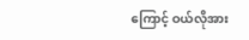ကြောင့် ဝယ်လိုအား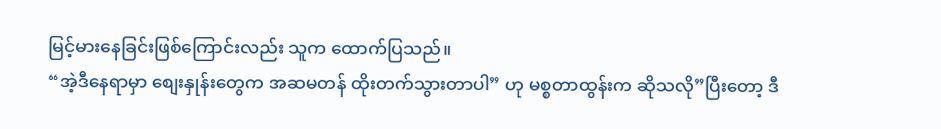မြင့်မားနေခြင်းဖြစ်ကြောင်းလည်း သူက ထောက်ပြသည်။
“အဲ့ဒီနေရာမှာ စျေးနှုန်းတွေက အဆမတန် ထိုးတက်သွားတာပါ” ဟု မစ္စတာထွန်းက ဆိုသလို”ပြီးတော့ ဒီ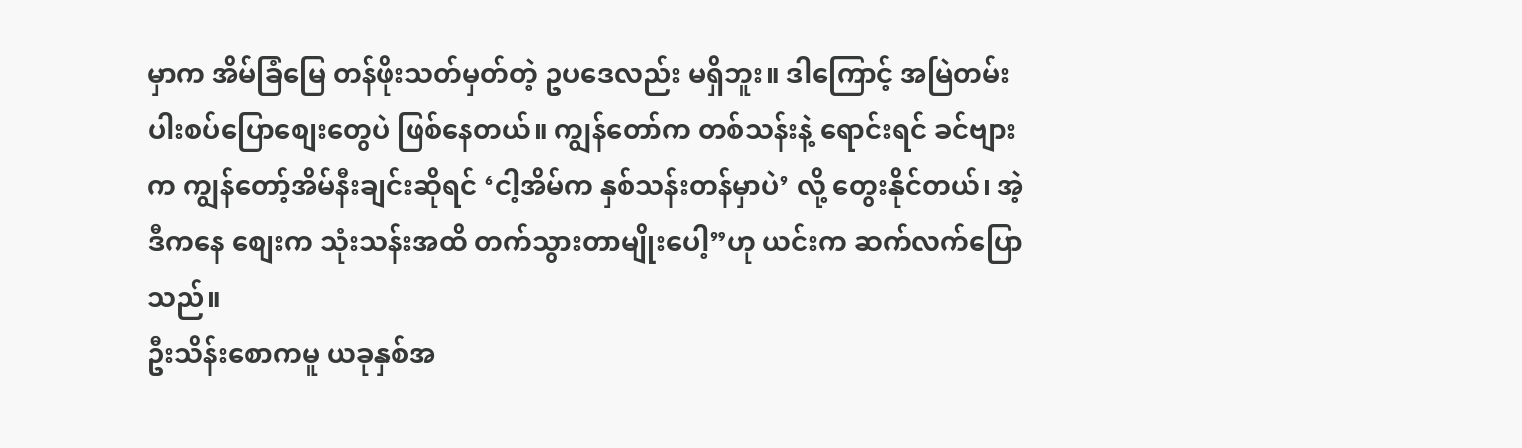မှာက အိမ်ခြံမြေ တန်ဖိုးသတ်မှတ်တဲ့ ဥပဒေလည်း မရှိဘူး။ ဒါကြောင့် အမြဲတမ်း ပါးစပ်ပြောစျေးတွေပဲ ဖြစ်နေတယ်။ ကျွန်တော်က တစ်သန်းနဲ့ ရောင်းရင် ခင်ဗျားက ကျွန်တော့်အိမ်နီးချင်းဆိုရင် ‘ငါ့အိမ်က နှစ်သန်းတန်မှာပဲ’ လို့ တွေးနိုင်တယ်၊ အဲ့ဒီကနေ စျေးက သုံးသန်းအထိ တက်သွားတာမျိုးပေါ့”ဟု ယင်းက ဆက်လက်ပြောသည်။
ဦးသိန်းစောကမူ ယခုနှစ်အ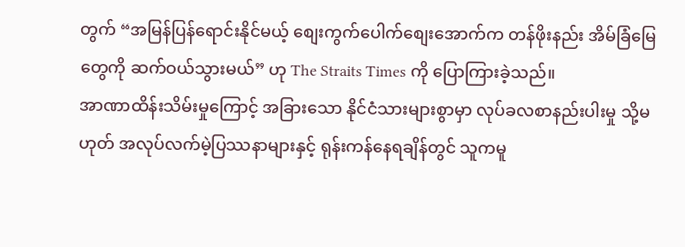တွက် “အမြန်ပြန်ရောင်းနိုင်မယ့် စျေးကွက်ပေါက်စျေးအောက်က တန်ဖိုးနည်း အိမ်ခြံမြေတွေကို ဆက်ဝယ်သွားမယ်” ဟု The Straits Times ကို ပြောကြားခဲ့သည်။
အာဏာထိန်းသိမ်းမှုကြောင့် အခြားသော နိုင်ငံသားများစွာမှာ လုပ်ခလစာနည်းပါးမှု သို့မဟုတ် အလုပ်လက်မဲ့ပြဿနာများနှင့် ရုန်းကန်နေရချိန်တွင် သူကမူ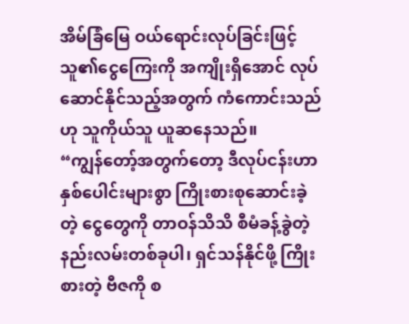အိမ်ခြံမြေ ဝယ်ရောင်းလုပ်ခြင်းဖြင့် သူ၏ငွေကြေးကို အကျိုးရှိအောင် လုပ်ဆောင်နိုင်သည့်အတွက် ကံကောင်းသည်ဟု သူကိုယ်သူ ယူဆနေသည်။
“ကျွန်တော့်အတွက်တော့ ဒီလုပ်ငန်းဟာ နှစ်ပေါင်းများစွာ ကြိုးစားစုဆောင်းခဲ့တဲ့ ငွေတွေကို တာဝန်သိသိ စီမံခန့်ခွဲတဲ့ နည်းလမ်းတစ်ခုပါ၊ ရှင်သန်နိုင်ဖို့ ကြိုးစားတဲ့ ဗီဇကို စ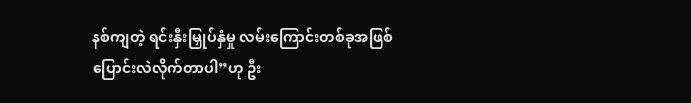နစ်ကျတဲ့ ရင်းနှီးမြှုပ်နှံမှု လမ်းကြောင်းတစ်ခုအဖြစ် ပြောင်းလဲလိုက်တာပါ”ဟု ဦး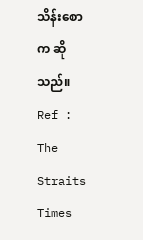သိန်းစောက ဆိုသည်။
Ref : The Straits Times